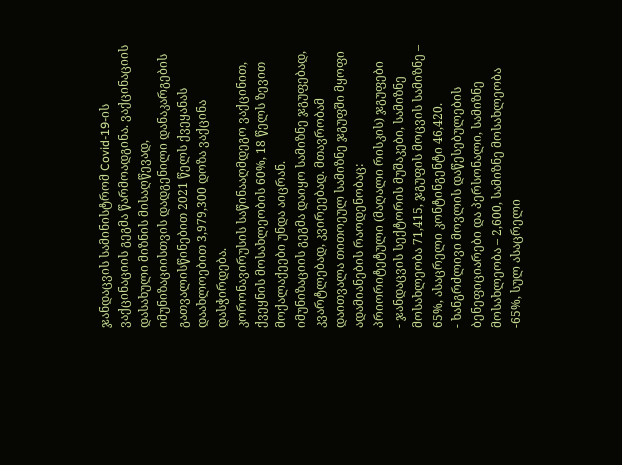ჯანდაცვის სამინისტრომ Covid-19-ის ვაქცინაციის გეგმა წარმოადგინა. ვაქცინაციის დასახული მიზნის მისაღწევად, იმუნიზაციისთვის დადგენილი დანაკარგების გათვალისწინებით 2021 წელს ქვეყანას დაახლოებით 3,979,300 დოზა ვაქცინა დასჭირდება.
კორონავირუსის საწინააღმდეგო ვაქცინით, ქვეყნის მოსახლეობის 60%, 18 წელს ზევით მოქალაქეები უნდა აიცრან.
იმუნიზაციის გეგმა დაიყო სამიზნე ჯგუფებად, კვარტლებად, კვირეებად. მთავრობამ დაითვალა თითოეულ სამიზნე ჯგუფში მყოფი ადამიანების რაოდენობაც:
პრიორიტეტული (მაღალი რისკის) ჯგუფები
- ჯანდაცვის სექტორის მუშაკები, სამიზნე მოსახლეობა 71,415, ჯგუფის მოცვის სამიზნე – 65%, ასაცრელი კონტინგენტი 46,420.
- ხანგრძლივი მოვლის დაწესებულების ბენეფიციარები და პერსონალი, სამიზნე მოსახლეობა – 2,600, სამიზნე მოსახლეობა -65%, სულ ასაცრელი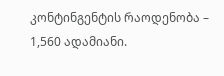კონტინგენტის რაოდენობა – 1,560 ადამიანი.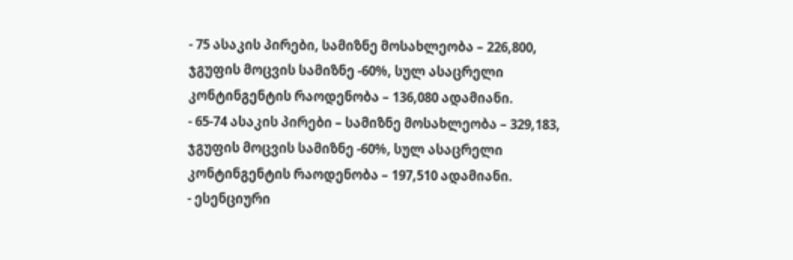- 75 ასაკის პირები, სამიზნე მოსახლეობა – 226,800, ჯგუფის მოცვის სამიზნე -60%, სულ ასაცრელი კონტინგენტის რაოდენობა – 136,080 ადამიანი.
- 65-74 ასაკის პირები – სამიზნე მოსახლეობა – 329,183, ჯგუფის მოცვის სამიზნე -60%, სულ ასაცრელი კონტინგენტის რაოდენობა – 197,510 ადამიანი.
- ესენციური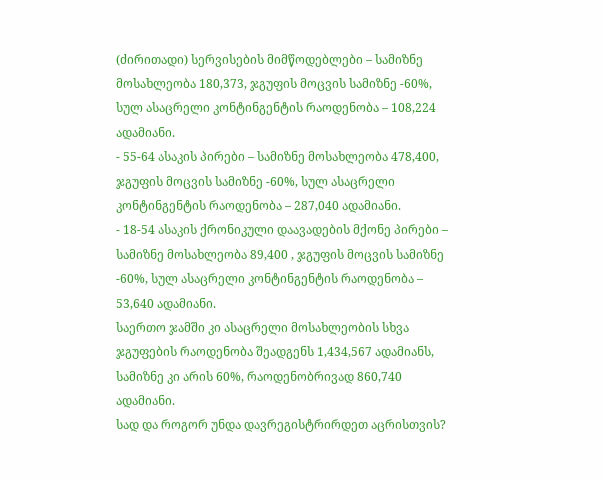(ძირითადი) სერვისების მიმწოდებლები – სამიზნე მოსახლეობა 180,373, ჯგუფის მოცვის სამიზნე -60%, სულ ასაცრელი კონტინგენტის რაოდენობა – 108,224 ადამიანი.
- 55-64 ასაკის პირები – სამიზნე მოსახლეობა 478,400, ჯგუფის მოცვის სამიზნე -60%, სულ ასაცრელი კონტინგენტის რაოდენობა – 287,040 ადამიანი.
- 18-54 ასაკის ქრონიკული დაავადების მქონე პირები – სამიზნე მოსახლეობა 89,400 , ჯგუფის მოცვის სამიზნე -60%, სულ ასაცრელი კონტინგენტის რაოდენობა – 53,640 ადამიანი.
საერთო ჯამში კი ასაცრელი მოსახლეობის სხვა ჯგუფების რაოდენობა შეადგენს 1,434,567 ადამიანს, სამიზნე კი არის 60%, რაოდენობრივად 860,740 ადამიანი.
სად და როგორ უნდა დავრეგისტრირდეთ აცრისთვის?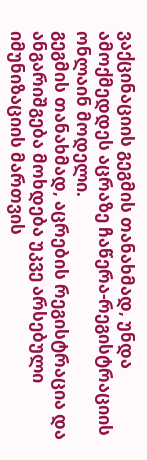ვაქცინაციის გეგმის თანახმად, უნდა ამოქმედდეს აცრაზე ჩაწერა-რეგისტრაციის ონლაინ მოდელი.
გეგმის თანახმად, აცრების რეგისტრაცია და ანგარიშგება მოხდება უკვე არსებული იმუნიზაციის მართვის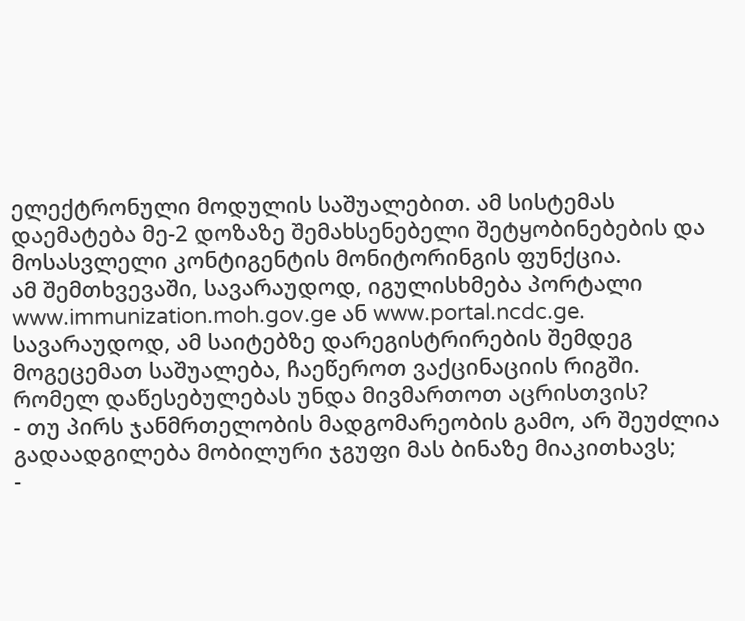ელექტრონული მოდულის საშუალებით. ამ სისტემას დაემატება მე-2 დოზაზე შემახსენებელი შეტყობინებების და მოსასვლელი კონტიგენტის მონიტორინგის ფუნქცია.
ამ შემთხვევაში, სავარაუდოდ, იგულისხმება პორტალი www.immunization.moh.gov.ge ან www.portal.ncdc.ge. სავარაუდოდ, ამ საიტებზე დარეგისტრირების შემდეგ მოგეცემათ საშუალება, ჩაეწეროთ ვაქცინაციის რიგში.
რომელ დაწესებულებას უნდა მივმართოთ აცრისთვის?
- თუ პირს ჯანმრთელობის მადგომარეობის გამო, არ შეუძლია გადაადგილება მობილური ჯგუფი მას ბინაზე მიაკითხავს;
-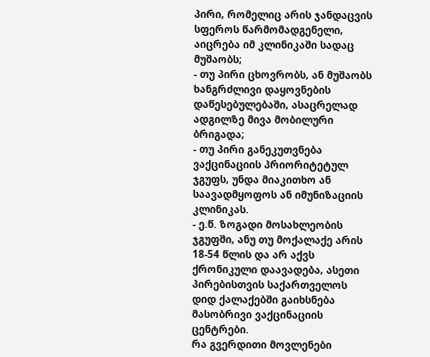პირი, რომელიც არის ჯანდაცვის სფეროს წარმომადგენელი, აიცრება იმ კლინიკაში სადაც მუშაობს;
- თუ პირი ცხოვრობს, ან მუშაობს ხანგრძლივი დაყოვნების დაწესებულებაში, ასაცრელად ადგილზე მივა მობილური ბრიგადა;
- თუ პირი განეკუთვნება ვაქცინაციის პრიორიტეტულ ჯგუფს, უნდა მიაკითხო ან საავადმყოფოს ან იმუნიზაციის კლინიკას.
- ე.წ. ზოგადი მოსახლეობის ჯგუფში, ანუ თუ მოქალაქე არის 18-54 წლის და არ აქვს ქრონიკული დაავადება, ასეთი პირებისთვის საქართველოს დიდ ქალაქებში გაიხსნება მასობრივი ვაქცინაციის ცენტრები.
რა გვერდითი მოვლენები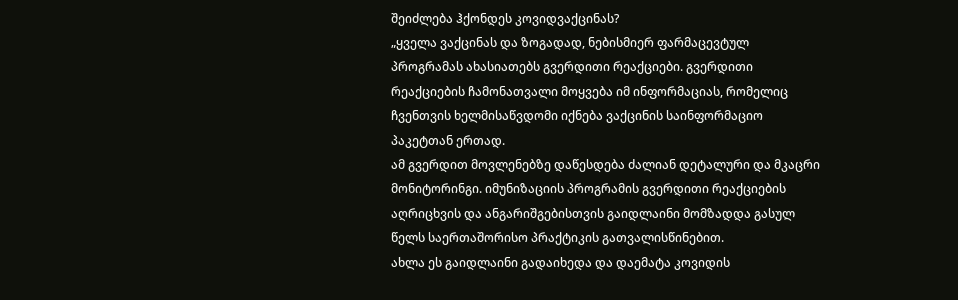შეიძლება ჰქონდეს კოვიდვაქცინას?
„ყველა ვაქცინას და ზოგადად, ნებისმიერ ფარმაცევტულ პროგრამას ახასიათებს გვერდითი რეაქციები. გვერდითი რეაქციების ჩამონათვალი მოყვება იმ ინფორმაციას, რომელიც ჩვენთვის ხელმისაწვდომი იქნება ვაქცინის საინფორმაციო პაკეტთან ერთად.
ამ გვერდით მოვლენებზე დაწესდება ძალიან დეტალური და მკაცრი მონიტორინგი. იმუნიზაციის პროგრამის გვერდითი რეაქციების აღრიცხვის და ანგარიშგებისთვის გაიდლაინი მომზადდა გასულ წელს საერთაშორისო პრაქტიკის გათვალისწინებით.
ახლა ეს გაიდლაინი გადაიხედა და დაემატა კოვიდის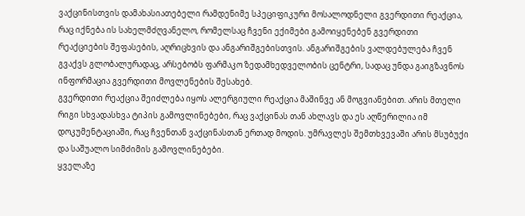ვაქცინისთვის დამახასიათებელი რამდენიმე სპეციფიკური მოსალოდნელი გვერდითი რეაქცია, რაც იქნება ის სახელმძღვანელო, რომელსაც ჩვენი ექიმები გამოიყენებენ გვერდითი რეაქციების შეფასების, აღრიცხვის და ანგარიშგებისთვის. ანგარიშგების ვალდებულება ჩვენ გვაქვს გლობალურადაც, არსებობს ფარმაკო ზედამხედველობის ცენტრი, სადაც უნდა გაიგზავნოს ინფორმაცია გვერდითი მოვლენების შესახებ.
გვერდითი რეაქცია შეიძლება იყოს ალერგიული რეაქცია მაშინვე ან მოგვიანებით. არის მთელი რიგი სხვადასხვა ტიპის გამოვლინებები, რაც ვაქცინას თან ახლავს და ეს აღწერილია იმ დოკუმენტაციაში, რაც ჩვენთან ვაქცინასთან ერთად მოდის. უმრავლეს შემთხვევაში არის მსუბუქი და საშუალო სიმძიმის გამოვლინებები.
ყველაზე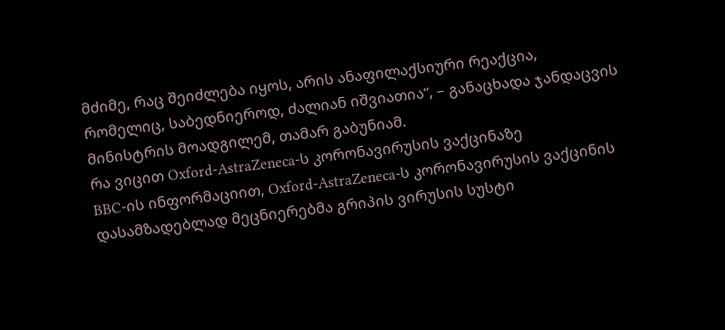მძიმე, რაც შეიძლება იყოს, არის ანაფილაქსიური რეაქცია, რომელიც, საბედნიეროდ, ძალიან იშვიათია“, – განაცხადა ჯანდაცვის მინისტრის მოადგილემ, თამარ გაბუნიამ.
რა ვიცით Oxford-AstraZeneca-ს კორონავირუსის ვაქცინაზე
BBC-ის ინფორმაციით, Oxford-AstraZeneca-ს კორონავირუსის ვაქცინის დასამზადებლად მეცნიერებმა გრიპის ვირუსის სუსტი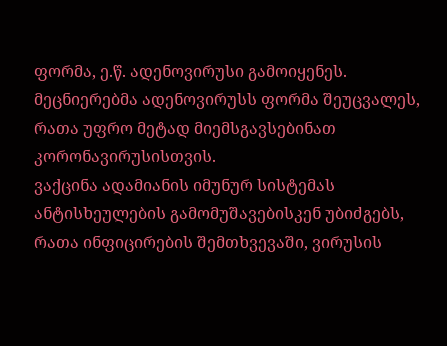ფორმა, ე.წ. ადენოვირუსი გამოიყენეს.
მეცნიერებმა ადენოვირუსს ფორმა შეუცვალეს, რათა უფრო მეტად მიემსგავსებინათ კორონავირუსისთვის.
ვაქცინა ადამიანის იმუნურ სისტემას ანტისხეულების გამომუშავებისკენ უბიძგებს, რათა ინფიცირების შემთხვევაში, ვირუსის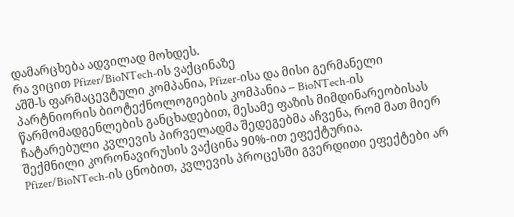დამარცხება ადვილად მოხდეს.
რა ვიცით Pfizer/BioNTech-ის ვაქცინაზე
აშშ-ს ფარმაცევტული კომპანია, Pfizer-ისა და მისი გერმანელი პარტნიორის ბიოტექნოლოგიების კომპანია – BioNTech-ის წარმომადგენლების განცხადებით, მესამე ფაზის მიმდინარეობისას ჩატარებული კვლევის პირველადმა შედეგებმა აჩვენა, რომ მათ მიერ შექმნილი კორონავირუსის ვაქცინა 90%-ით ეფექტურია.
Pfizer/BioNTech-ის ცნობით, კვლევის პროცესში გვერდითი ეფექტები არ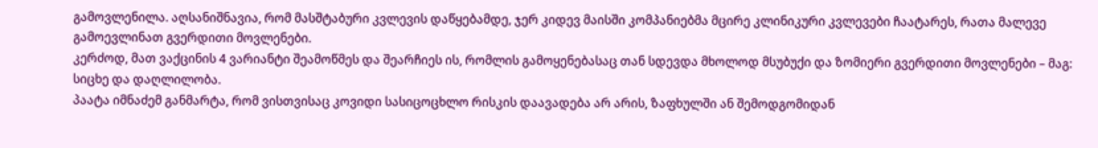გამოვლენილა. აღსანიშნავია, რომ მასშტაბური კვლევის დაწყებამდე, ჯერ კიდევ მაისში კომპანიებმა მცირე კლინიკური კვლევები ჩაატარეს, რათა მალევე გამოევლინათ გვერდითი მოვლენები.
კერძოდ, მათ ვაქცინის 4 ვარიანტი შეამოწმეს და შეარჩიეს ის, რომლის გამოყენებასაც თან სდევდა მხოლოდ მსუბუქი და ზომიერი გვერდითი მოვლენები – მაგ: სიცხე და დაღლილობა.
პაატა იმნაძემ განმარტა, რომ ვისთვისაც კოვიდი სასიცოცხლო რისკის დაავადება არ არის, ზაფხულში ან შემოდგომიდან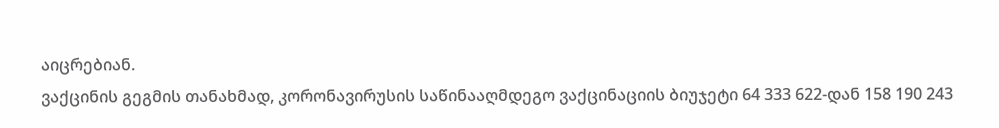აიცრებიან.
ვაქცინის გეგმის თანახმად, კორონავირუსის საწინააღმდეგო ვაქცინაციის ბიუჯეტი 64 333 622-დან 158 190 243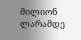მილიონ ლარამდე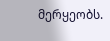მერყეობს.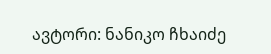ავტორი: ნანიკო ჩხაიძე